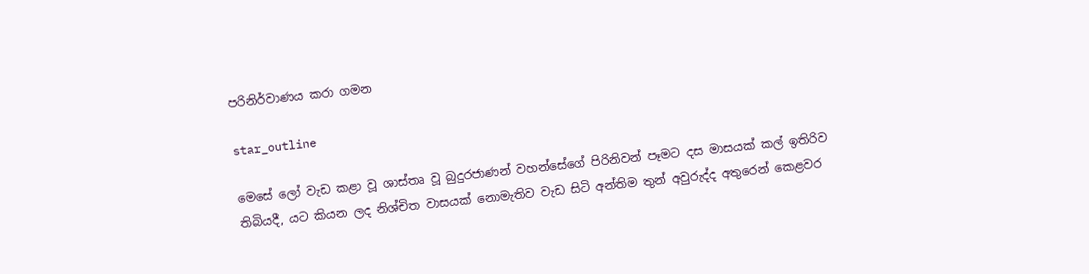පරිනිර්වාණය කරා ගමන

star_outline

මෙසේ ලෝ වැඩ කළා වූ ශාස්තෘ වූ බුදුරජාණන් වහන්සේගේ පිරිනිවන් පෑමට දස මාසයක් කල් ඉතිරිව තිබියදී, යට කියන ලද නිශ්චිත වාසයක් නොමැතිව වැඩ සිටි අන්තිම තුන් අවුරුද්ද අතුරෙන් කෙළවර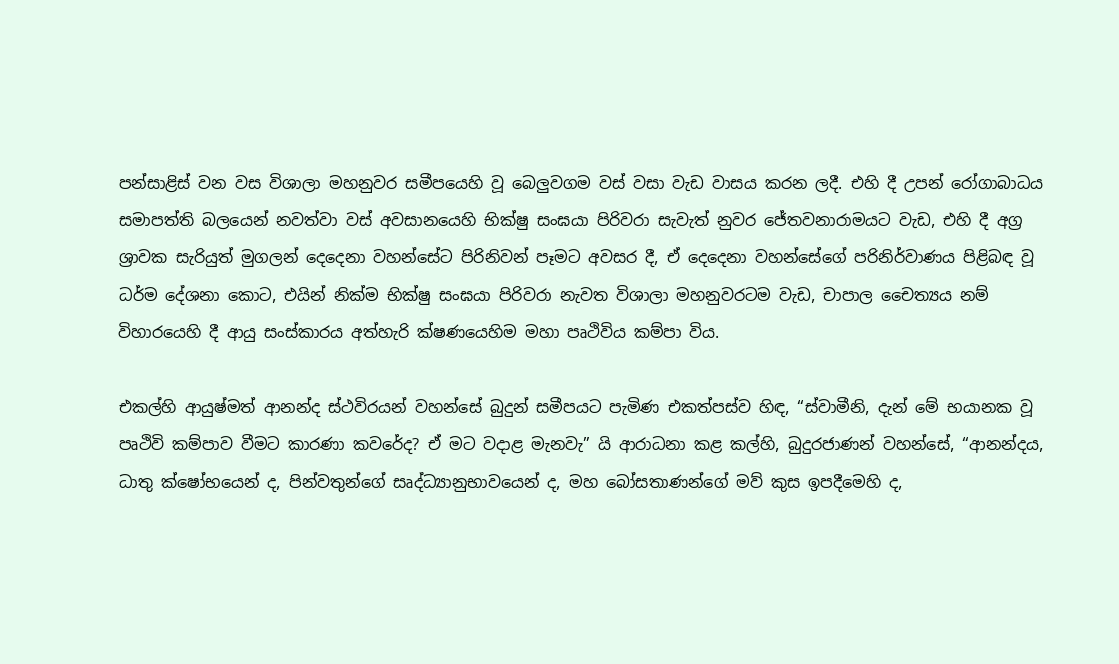පන්සාළිස් වන වස විශාලා මහනුවර සමීපයෙහි වූ බෙලුවගම වස් වසා වැඩ වාසය කරන ලදී. එහි දී උපන් රෝගාබාධය සමාපත්ති බලයෙන් නවත්වා වස් අවසානයෙහි භික්ෂු සංඝයා පිරිවරා සැවැත් නුවර ජේතවනාරාමයට වැඩ, එහි දී අග්‍ර ශ්‍රාවක සැරියුත් මුගලන් දෙදෙනා වහන්සේට පිරිනිවන් පෑමට අවසර දී, ඒ දෙදෙනා වහන්සේගේ පරිනිර්වාණය පිළිබඳ වූ ධර්ම දේශනා කොට, එයින් නික්ම භික්ෂු සංඝයා පිරිවරා නැවත විශාලා මහනුවරටම වැඩ, චාපාල චෛත්‍යය නම් විහාරයෙහි දී ආයු සංස්කාරය අත්හැරි ක්ෂණයෙහිම මහා පෘථිවිය කම්පා විය.

එකල්හි ආයුෂ්මත් ආනන්ද ස්ථවිරයන් වහන්සේ බුදුන් සමීපයට පැමිණ එකත්පස්ව හිඳ, “ස්වාමීනි, දැන් මේ භයානක වූ පෘථිවි කම්පාව වීමට කාරණා කවරේද? ඒ මට වදාළ මැනවැ” යි ආරාධනා කළ කල්හි, බුදුරජාණන් වහන්සේ, “ආනන්දය, ධාතු ක්ෂෝභයෙන් ද, පින්වතුන්ගේ සෘද්ධ්‍යානුභාවයෙන් ද, මහ බෝසතාණන්ගේ මව් කුස ඉපදීමෙහි ද,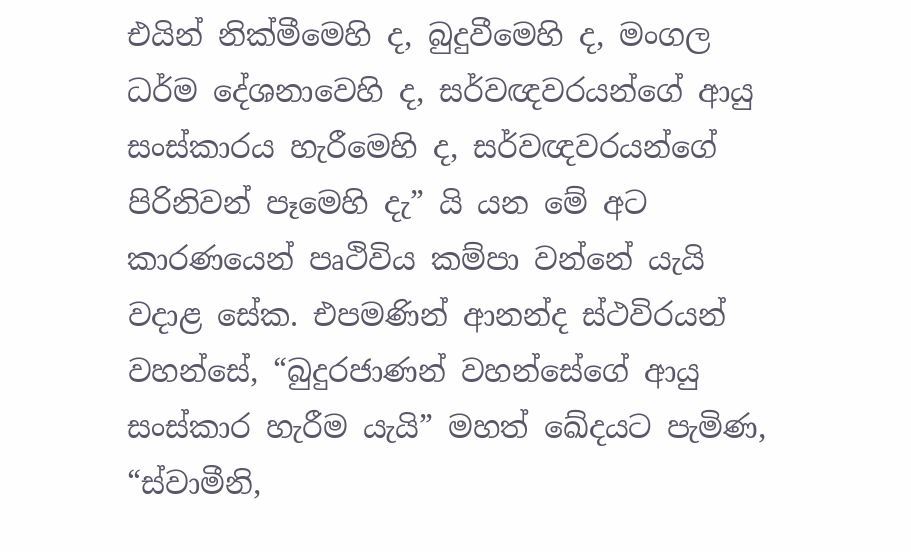එයින් නික්මීමෙහි ද, බුදුවීමෙහි ද, මංගල ධර්ම දේශනාවෙහි ද, සර්වඥවරයන්ගේ ආයු සංස්කාරය හැරීමෙහි ද, සර්වඥවරයන්ගේ පිරිනිවන් පෑමෙහි දැ” යි යන මේ අට කාරණයෙන් පෘථිවිය කම්පා වන්නේ යැයි වදාළ සේක. එපමණින් ආනන්ද ස්ථවිරයන් වහන්සේ, “බුදුරජාණන් වහන්සේගේ ආයු සංස්කාර හැරීම යැයි” මහත් ඛේදයට පැමිණ, “ස්වාමීනි,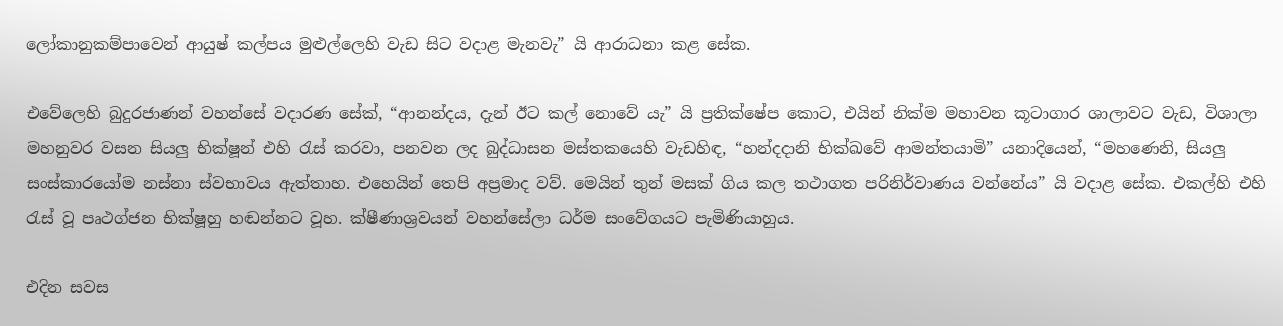ලෝකානුකම්පාවෙන් ආයුෂ් කල්පය මුළුල්ලෙහි වැඩ සිට වදාළ මැනවැ” යි ආරාධනා කළ සේක.

එවේලෙහි බුදුරජාණන් වහන්සේ වදාරණ සේක්, “ආනන්දය, දැන් ඊට කල් නොවේ යැ” යි ප්‍රතික්ෂේප කොට, එයින් නික්ම මහාවන කූටාගාර ශාලාවට වැඩ, විශාලා මහනුවර වසන සියලු භික්ෂූන් එහි රැස් කරවා, පනවන ලද බුද්ධාසන මස්තකයෙහි වැඩහිඳ, “හන්දදානි භික්ඛවේ ආමන්තයාමි” යනාදියෙන්, “මහණෙනි, සියලු සංස්කාරයෝම නස්නා ස්වභාවය ඇත්තාහ. එහෙයින් තෙපි අප්‍රමාද වව්. මෙයින් තුන් මසක් ගිය කල තථාගත පරිනිර්වාණය වන්නේය” යි වදාළ සේක. එකල්හි එහි රැස් වූ පෘථග්ජන භික්ෂූහු හඬන්නට වූහ. ක්ෂීණාශ්‍රවයන් වහන්සේලා ධර්ම සංවේගයට පැමිණියාහුය.

එදින සවස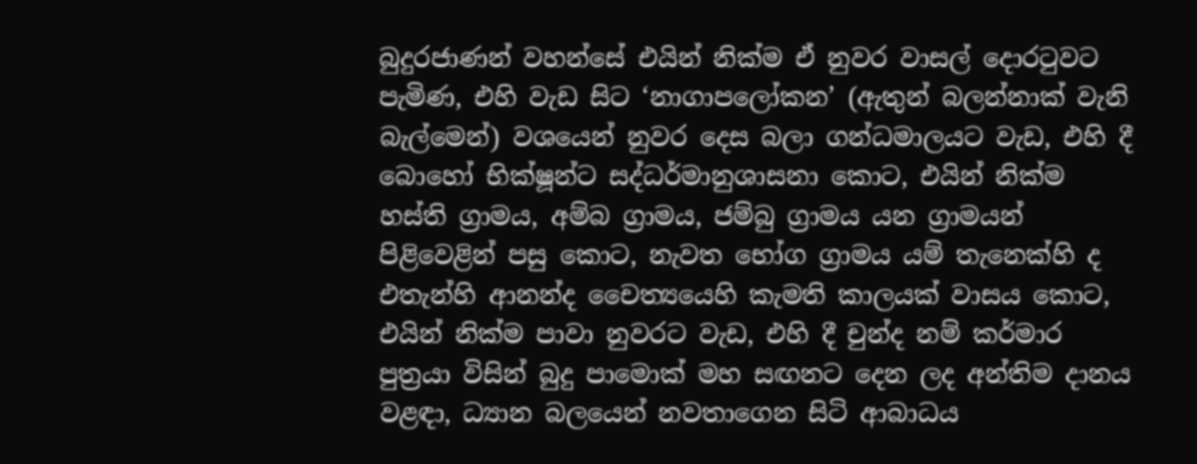බුදුරජාණන් වහන්සේ එයින් නික්ම ඒ නුවර වාසල් දොරටුවට පැමිණ, එහි වැඩ සිට ‘නාගාපලෝකන’ (ඇතුන් බලන්නාක් වැනි බැල්මෙන්) වශයෙන් නුවර දෙස බලා ගන්ධමාලයට වැඩ, එහි දී බොහෝ භික්ෂූන්ට සද්ධර්මානුශාසනා කොට, එයින් නික්ම හස්ති ග්‍රාමය, අම්බ ග්‍රාමය, ජම්බු ග්‍රාමය යන ග්‍රාමයන් පිළිවෙළින් පසු කොට, නැවත භෝග ග්‍රාමය යම් තැනෙක්හි ද එතැන්හි ආනන්ද චෛත්‍යයෙහි කැමති කාලයක් වාසය කොට, එයින් නික්ම පාවා නුවරට වැඩ, එහි දී චුන්ද නම් කර්මාර පුත්‍රයා විසින් බුදු පාමොක් මහ සඟනට දෙන ලද අන්තිම දානය වළඳා, ධ්‍යාන බලයෙන් නවතාගෙන සිටි ආබාධය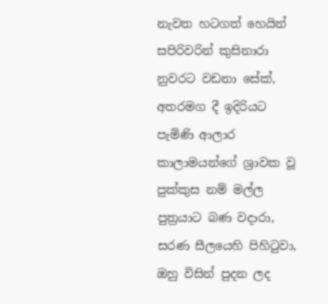නැවත හටගත් හෙයින් සපිරිවරින් කුසිනාරා නුවරට වඩනා සේක්, අතරමග දී ඉදිරියට පැමිණි ආලාර කාලාමයන්ගේ ශ්‍රාවක වූ පුක්කුස නම් මල්ල පුත්‍රයාට බණ වදාරා, සරණ සීලයෙහි පිහිටුවා, ඔහු විසින් පුදන ලද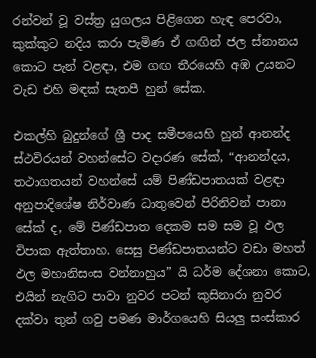රන්වන් වූ වස්ත්‍ර යුගලය පිළිගෙන හැඳ පෙරවා, කුක්කුට නදිය කරා පැමිණ ඒ ගඟින් ජල ස්නානය කොට පැන් වළඳා, එම ගඟ තීරයෙහි අඹ උයනට වැඩ එහි මඳක් සැතපී හුන් සේක.

එකල්හි බුදුන්ගේ ශ්‍රී පාද සමීපයෙහි හුන් ආනන්ද ස්ථවිරයන් වහන්සේට වදාරණ සේක්, “ආනන්දය, තථාගතයන් වහන්සේ යම් පිණ්ඩපාතයක් වළඳා අනුපාදිශේෂ නිර්වාණ ධාතුවෙන් පිරිනිවන් පානා සේක් ද, මේ පිණ්ඩපාත දෙකම සම සම වූ ඵල විපාක ඇත්තාහ. සෙසු පිණ්ඩපාතයන්ට වඩා මහත් ඵල මහානිසංස වන්නාහුය” යි ධර්ම දේශනා කොට, එයින් නැගිට පාවා නුවර පටන් කුසිනාරා නුවර දක්වා තුන් ගවු පමණ මාර්ගයෙහි සියලු සංස්කාර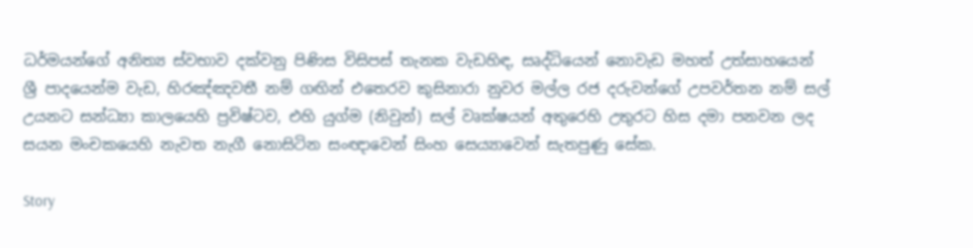ධර්මයන්ගේ අනිත්‍ය ස්වභාව දක්වනු පිණිස විසිපස් තැනක වැඩහිඳ, සෘද්ධියෙන් නොවැඩ මහත් උත්සාහයෙන් ශ්‍රී පාදයෙන්ම වැඩ, හිරඤ්ඤවතී නම් ගඟින් එතෙරව කුසිනාරා නුවර මල්ල රජ දරුවන්ගේ උපවර්තන නම් සල් උයනට සන්ධ්‍යා කාලයෙහි ප්‍රවිෂ්ටව, එහි යුග්ම (නිවුන්) සල් වෘක්ෂයන් අතුරෙහි උතුරට හිස දමා පනවන ලද සයන මංචකයෙහි නැවත නැගී නොසිටින සංඥාවෙන් සිංහ සෙය්‍යාවෙන් සැතපුණු සේක.

Story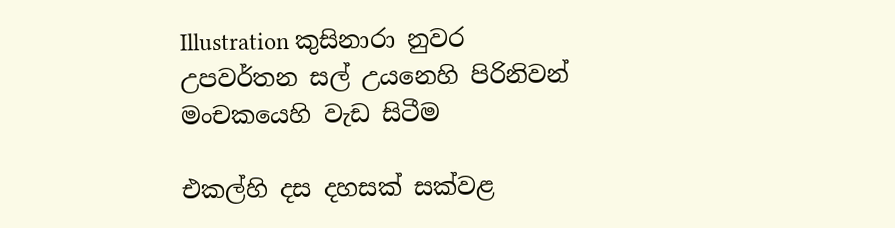Illustration කුසිනාරා නුවර උපවර්තන සල් උයනෙහි පිරිනිවන් මංචකයෙහි වැඩ සිටීම

එකල්හි දස දහසක් සක්වළ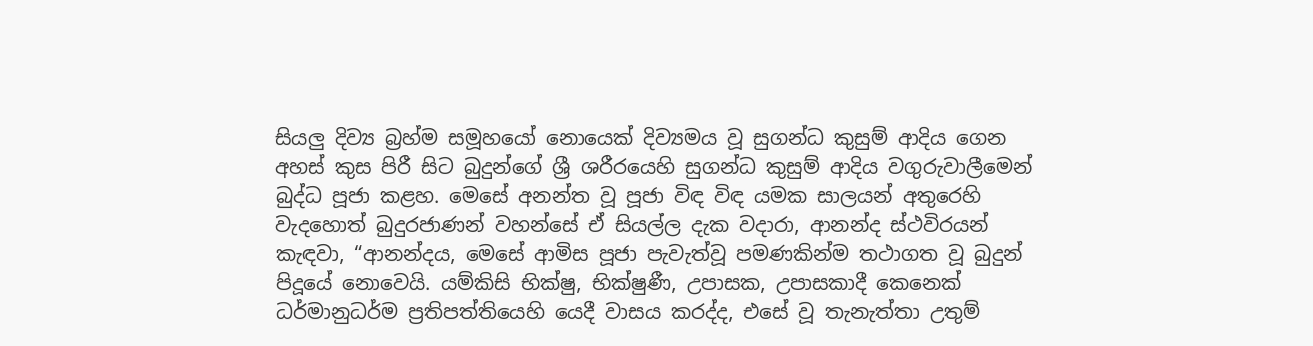සියලු දිව්‍ය බ්‍රහ්ම සමූහයෝ නොයෙක් දිව්‍යමය වූ සුගන්ධ කුසුම් ආදිය ගෙන අහස් කුස පිරී සිට බුදුන්ගේ ශ්‍රී ශරීරයෙහි සුගන්ධ කුසුම් ආදිය වගුරුවාලීමෙන් බුද්ධ පූජා කළහ. මෙසේ අනන්ත වූ පූජා විඳ විඳ යමක සාලයන් අතුරෙහි වැදහොත් බුදුරජාණන් වහන්සේ ඒ සියල්ල දැක වදාරා, ආනන්ද ස්ථවිරයන් කැඳවා, “ආනන්දය, මෙසේ ආමිස පූජා පැවැත්වූ පමණකින්ම තථාගත වූ බුදුන් පිදූයේ නොවෙයි. යම්කිසි භික්ෂු, භික්ෂුණී, උපාසක, උපාසකාදී කෙනෙක් ධර්මානුධර්ම ප්‍රතිපත්තියෙහි යෙදී වාසය කරද්ද, එසේ වූ තැනැත්තා උතුම්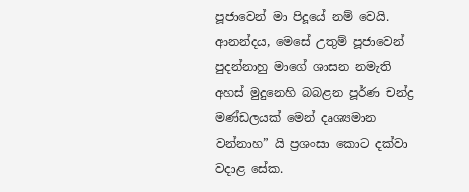පූජාවෙන් මා පිදූයේ නම් වෙයි. ආනන්දය, මෙසේ උතුම් පූජාවෙන් පුදන්නාහු මාගේ ශාසන නමැති අහස් මුදුනෙහි බබළන පූර්ණ චන්ද්‍ර මණ්ඩලයක් මෙන් දෘශ්‍යමාන වන්නාහ” යි ප්‍රශංසා කොට දක්වා වදාළ සේක.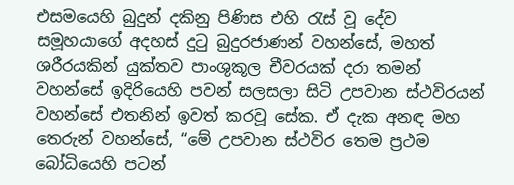එසමයෙහි බුදුන් දකිනු පිණිස එහි රැස් වූ දේව සමූහයාගේ අදහස් දුටු බුදුරජාණන් වහන්සේ, මහත් ශරීරයකින් යුක්තව පාංශුකූල චීවරයක් දරා තමන් වහන්සේ ඉදිරියෙහි පවන් සලසලා සිටි උපවාන ස්ථවිරයන් වහන්සේ එතනින් ඉවත් කරවූ සේක. ඒ දැක අනඳ මහ තෙරුන් වහන්සේ, “මේ උපවාන ස්ථවිර තෙම ප්‍රථම බෝධියෙහි පටන්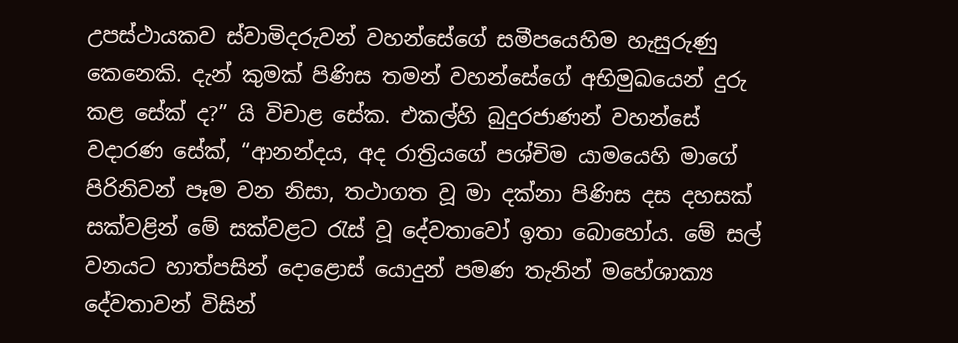උපස්ථායකව ස්වාමිදරුවන් වහන්සේගේ සමීපයෙහිම හැසුරුණු කෙනෙකි. දැන් කුමක් පිණිස තමන් වහන්සේගේ අභිමුඛයෙන් දුරු කළ සේක් ද?” යි විචාළ සේක. එකල්හි බුදුරජාණන් වහන්සේ වදාරණ සේක්, “ආනන්දය, අද රාත්‍රියගේ පශ්චිම යාමයෙහි මාගේ පිරිනිවන් පෑම වන නිසා, තථාගත වූ මා දක්නා පිණිස දස දහසක් සක්වළින් මේ සක්වළට රැස් වූ දේවතාවෝ ඉතා බොහෝය. මේ සල් වනයට හාත්පසින් දොළොස් යොදුන් පමණ තැනින් මහේශාක්‍ය දේවතාවන් විසින්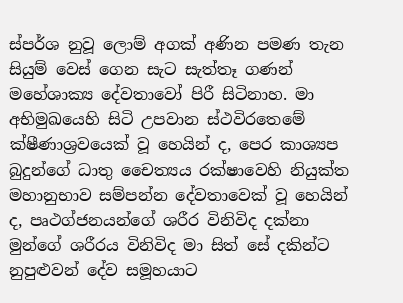ස්පර්ශ නුවූ ලොම් අගක් අණින පමණ තැන සියුම් වෙස් ගෙන සැට සැත්තෑ ගණන් මහේශාක්‍ය දේවතාවෝ පිරී සිටිනාහ. මා අභිමුඛයෙහි සිටි උපවාන ස්ථවිරතෙමේ ක්ෂීණාශ්‍රවයෙක් වූ හෙයින් ද, පෙර කාශ්‍යප බුදුන්ගේ ධාතු චෛත්‍යය රක්ෂාවෙහි නියුක්ත මහානුභාව සම්පන්න දේවතාවෙක් වූ හෙයින් ද, පෘථග්ජනයන්ගේ ශරීර විනිවිද දක්නා මුන්ගේ ශරීරය විනිවිද මා සිත් සේ දකින්ට නුපුළුවන් දේව සමූහයාට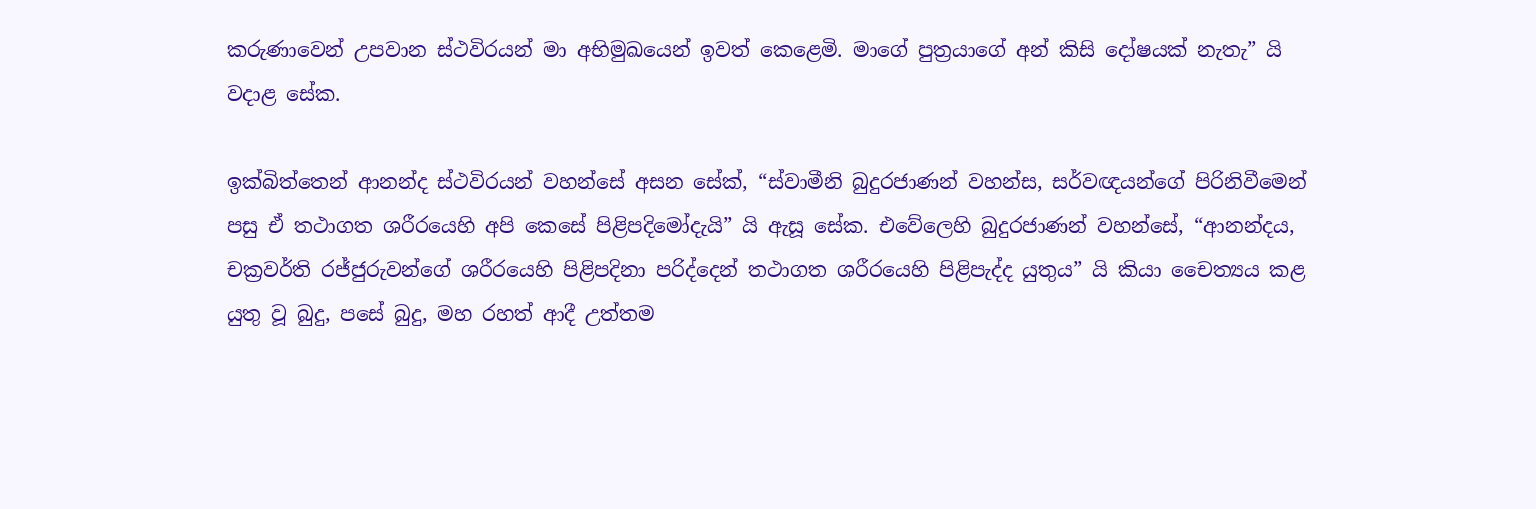කරුණාවෙන් උපවාන ස්ථවිරයන් මා අභිමුඛයෙන් ඉවත් කෙළෙමි. මාගේ පුත්‍රයාගේ අන් කිසි දෝෂයක් නැතැ” යි වදාළ සේක.

ඉක්බිත්තෙන් ආනන්ද ස්ථවිරයන් වහන්සේ අසන සේක්, “ස්වාමීනි බුදුරජාණන් වහන්ස, සර්වඥයන්ගේ පිරිනිවීමෙන් පසු ඒ තථාගත ශරීරයෙහි අපි කෙසේ පිළිපදිමෝදැයි” යි ඇසූ සේක. එවේලෙහි බුදුරජාණන් වහන්සේ, “ආනන්දය, චක්‍රවර්ති රජ්ජුරුවන්ගේ ශරීරයෙහි පිළිපදිනා පරිද්දෙන් තථාගත ශරීරයෙහි පිළිපැද්ද යුතුය” යි කියා චෛත්‍යය කළ යුතු වූ බුදු, පසේ බුදු, මහ රහත් ආදී උත්තම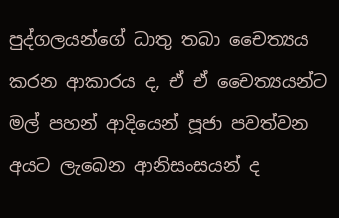පුද්ගලයන්ගේ ධාතු තබා චෛත්‍යය කරන ආකාරය ද, ඒ ඒ චෛත්‍යයන්ට මල් පහන් ආදියෙන් පූජා පවත්වන අයට ලැබෙන ආනිසංසයන් ද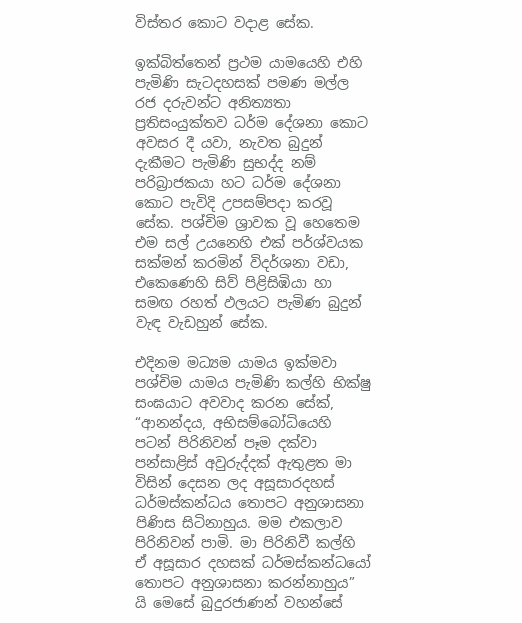විස්තර කොට වදාළ සේක.

ඉක්බිත්තෙන් ප්‍රථම යාමයෙහි එහි පැමිණි සැටදහසක් පමණ මල්ල රජ දරුවන්ට අනිත්‍යතා ප්‍රතිසංයුක්තව ධර්ම දේශනා කොට අවසර දී යවා, නැවත බුදුන් දැකීමට පැමිණි සුභද්ද නම් පරිබ්‍රාජකයා හට ධර්ම දේශනා කොට පැවිදි උපසම්පදා කරවූ සේක. පශ්චිම ශ්‍රාවක වූ හෙතෙම එම සල් උයනෙහි එක් පර්ශ්වයක සක්මන් කරමින් විදර්ශනා වඩා, එකෙණෙහි සිව් පිළිසිඹියා හා සමඟ රහත් ඵලයට පැමිණ බුදුන් වැඳ වැඩහුන් සේක.

එදිනම මධ්‍යම යාමය ඉක්මවා පශ්චිම යාමය පැමිණි කල්හි භික්ෂු සංඝයාට අවවාද කරන සේක්, “ආනන්දය, අභිසම්බෝධියෙහි පටන් පිරිනිවන් පෑම දක්වා පන්සාළිස් අවුරුද්දක් ඇතුළත මා විසින් දෙසන ලද අසූසාරදහස් ධර්මස්කන්ධය තොපට අනුශාසනා පිණිස සිටිනාහුය. මම එකලාව පිරිනිවන් පාමි. මා පිරිනිවී කල්හි ඒ අසූසාර දහසක් ධර්මස්කන්ධයෝ තොපට අනුශාසනා කරන්නාහුය” යි මෙසේ බුදුරජාණන් වහන්සේ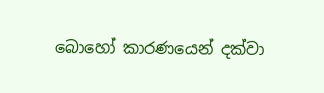බොහෝ කාරණයෙන් දක්වා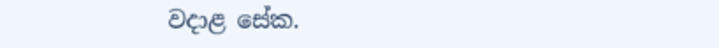වදාළ සේක.